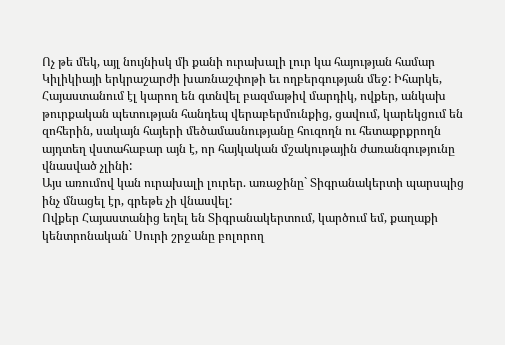Ոչ թե մեկ, այլ նույնիսկ մի քանի ուրախալի լուր կա հայության համար Կիլիկիայի երկրաշարժի խառնաշփոթի եւ ողբերգության մեջ: Իհարկե, Հայաստանում էլ կարող են գտնվել բազմաթիվ մարդիկ, ովքեր, անկախ թուրքական պետության հանդեպ վերաբերմունքից, ցավում, կարեկցում են զոհերին, սակայն հայերի մեծամասնությանը հուզողն ու հետաքրքրողն այդտեղ վստահաբար այն է, որ հայկական մշակութային ժառանգությունը վնասված չլինի:
Այս առումով կան ուրախալի լուրեր. առաջինը` Տիգրանակերտի պարսպից ինչ մնացել էր, գրեթե չի վնասվել:
Ովքեր Հայաստանից եղել են Տիգրանակերտում, կարծում եմ, քաղաքի կենտրոնական` Սուրի շրջանը բոլորող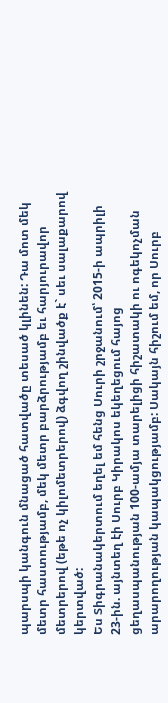պարսպի կանգուն մնացած հատվածը տեսած կլինեն: Դա մոտ մեկ մետր հաստությամբ, մեկ մետր բարձրությամբ եւ հարյուրավոր մետրերով (եթե ոչ կիլոմետրերով) ձգվող շինվածք է` սեւ սալաքարով կերտված:
Ես Տիգրանակերտում եղել եմ հենց Սուրի շրջանում՝ 2015-ի ապրիլի 23-ին. այնտեղ էի Սուրբ Կիրակոս եկեղեցում հայոց ցեղասպանության 100-ամյա տարելիցի հիշատակի ու ոգեկոչման արարողության կապակցությամբ: Սակայն հիշում եմ, որ Սուրբ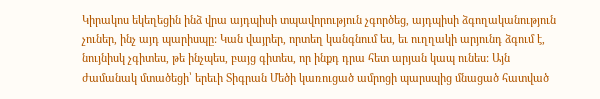Կիրակոս եկեղեցին ինձ վրա այդպիսի տպավորություն չգործեց, այդպիսի ձգողականություն չուներ, ինչ այդ պարիսպը: Կան վայրեր, որտեղ կանգնում ես, եւ ուղղակի արյունդ ձգում է, նույնիսկ չգիտես, թե ինչպես, բայց գիտես, որ ինքդ դրա հետ արյան կապ ունես: Այն ժամանակ մտածեցի՝ երեւի Տիգրան Մեծի կառուցած ամրոցի պարսպից մնացած հատված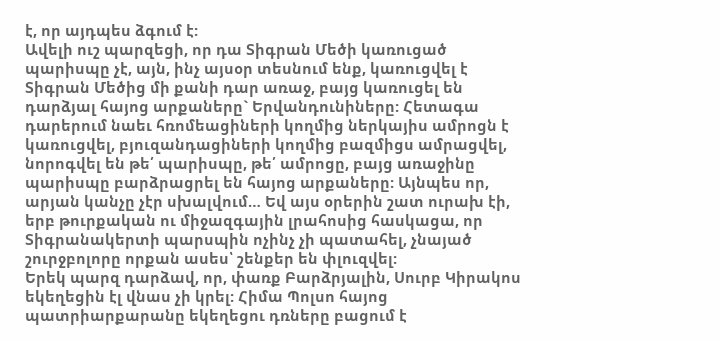է, որ այդպես ձգում է:
Ավելի ուշ պարզեցի, որ դա Տիգրան Մեծի կառուցած պարիսպը չէ, այն, ինչ այսօր տեսնում ենք, կառուցվել է Տիգրան Մեծից մի քանի դար առաջ, բայց կառուցել են դարձյալ հայոց արքաները` Երվանդունիները: Հետագա դարերում նաեւ հռոմեացիների կողմից ներկայիս ամրոցն է կառուցվել, բյուզանդացիների կողմից բազմիցս ամրացվել, նորոգվել են թե՛ պարիսպը, թե՛ ամրոցը, բայց առաջինը պարիսպը բարձրացրել են հայոց արքաները: Այնպես որ, արյան կանչը չէր սխալվում… Եվ այս օրերին շատ ուրախ էի, երբ թուրքական ու միջազգային լրահոսից հասկացա, որ Տիգրանակերտի պարսպին ոչինչ չի պատահել, չնայած շուրջբոլորը որքան ասես՝ շենքեր են փլուզվել:
Երեկ պարզ դարձավ, որ, փառք Բարձրյալին, Սուրբ Կիրակոս եկեղեցին էլ վնաս չի կրել: Հիմա Պոլսո հայոց պատրիարքարանը եկեղեցու դռները բացում է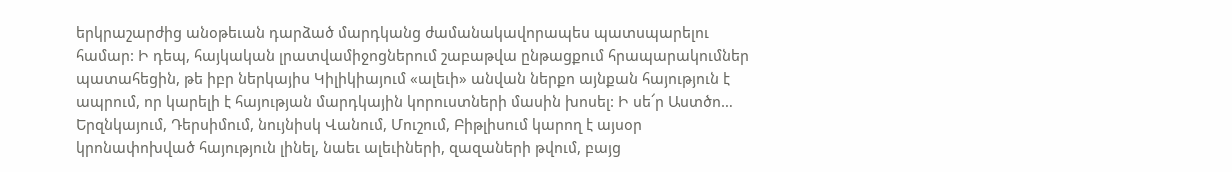երկրաշարժից անօթեւան դարձած մարդկանց ժամանակավորապես պատսպարելու համար: Ի դեպ, հայկական լրատվամիջոցներում շաբաթվա ընթացքում հրապարակումներ պատահեցին, թե իբր ներկայիս Կիլիկիայում «ալեւի» անվան ներքո այնքան հայություն է ապրում, որ կարելի է հայության մարդկային կորուստների մասին խոսել: Ի սե՜ր Աստծո…
Երզնկայում, Դերսիմում, նույնիսկ Վանում, Մուշում, Բիթլիսում կարող է այսօր կրոնափոխված հայություն լինել, նաեւ ալեւիների, զազաների թվում, բայց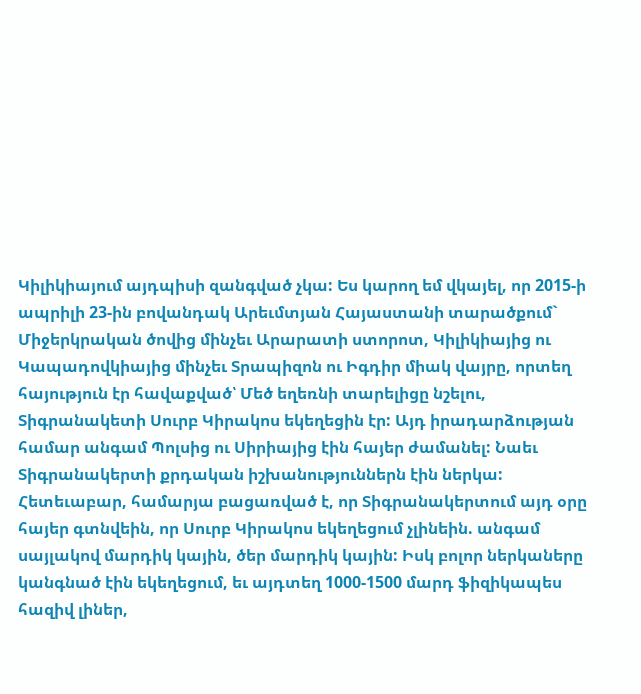Կիլիկիայում այդպիսի զանգված չկա: Ես կարող եմ վկայել, որ 2015-ի ապրիլի 23-ին բովանդակ Արեւմտյան Հայաստանի տարածքում` Միջերկրական ծովից մինչեւ Արարատի ստորոտ, Կիլիկիայից ու Կապադովկիայից մինչեւ Տրապիզոն ու Իգդիր միակ վայրը, որտեղ հայություն էր հավաքված՝ Մեծ եղեռնի տարելիցը նշելու, Տիգրանակետի Սուրբ Կիրակոս եկեղեցին էր: Այդ իրադարձության համար անգամ Պոլսից ու Սիրիայից էին հայեր ժամանել: Նաեւ Տիգրանակերտի քրդական իշխանություններն էին ներկա: Հետեւաբար, համարյա բացառված է, որ Տիգրանակերտում այդ օրը հայեր գտնվեին, որ Սուրբ Կիրակոս եկեղեցում չլինեին. անգամ սայլակով մարդիկ կային, ծեր մարդիկ կային: Իսկ բոլոր ներկաները կանգնած էին եկեղեցում, եւ այդտեղ 1000-1500 մարդ ֆիզիկապես հազիվ լիներ,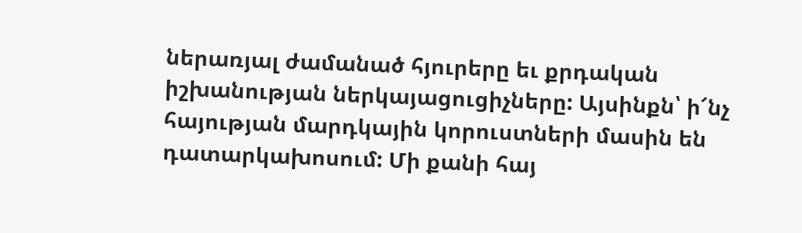ներառյալ ժամանած հյուրերը եւ քրդական իշխանության ներկայացուցիչները: Այսինքն՝ ի՜նչ հայության մարդկային կորուստների մասին են դատարկախոսում: Մի քանի հայ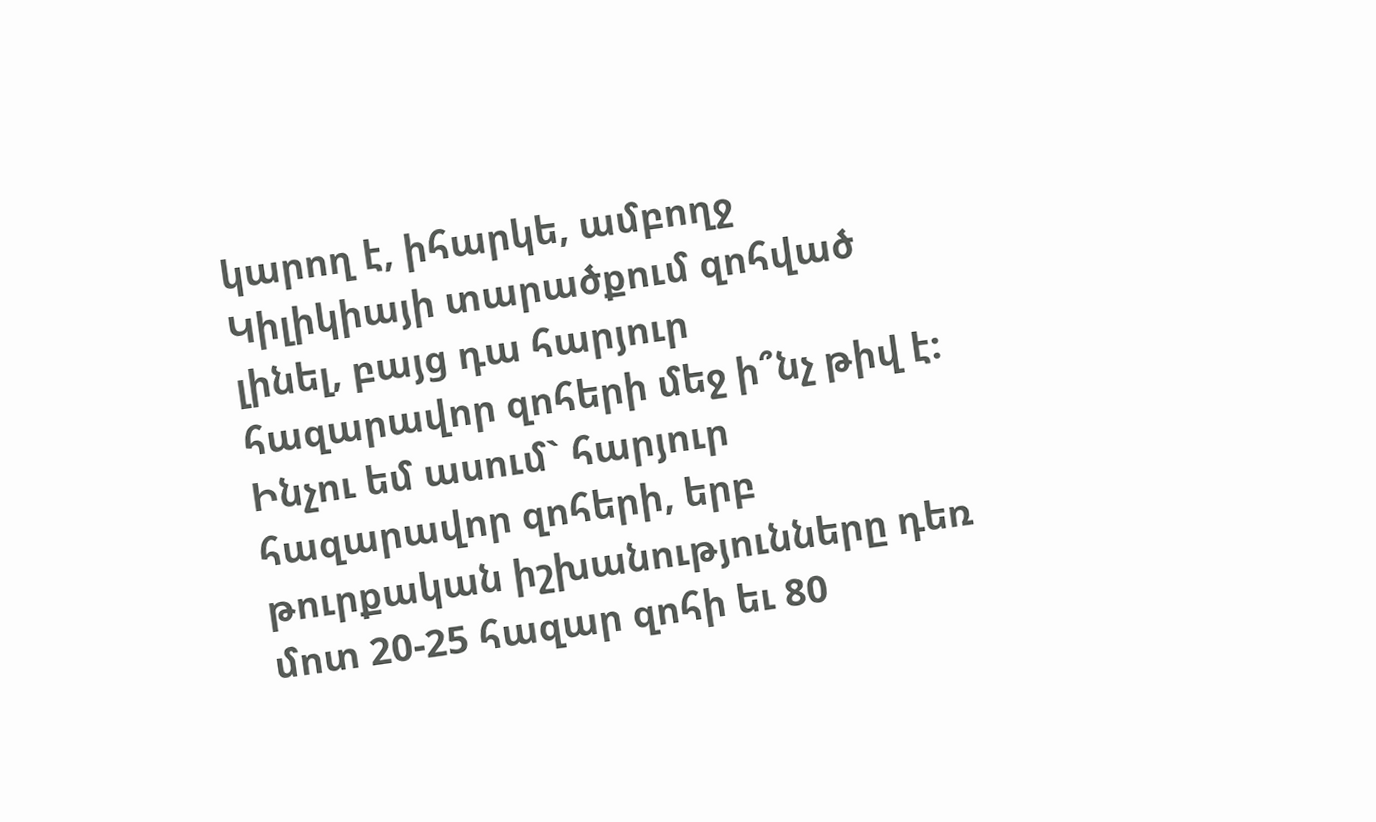կարող է, իհարկե, ամբողջ Կիլիկիայի տարածքում զոհված լինել, բայց դա հարյուր հազարավոր զոհերի մեջ ի՞նչ թիվ է:
Ինչու եմ ասում` հարյուր հազարավոր զոհերի, երբ թուրքական իշխանությունները դեռ մոտ 20-25 հազար զոհի եւ 80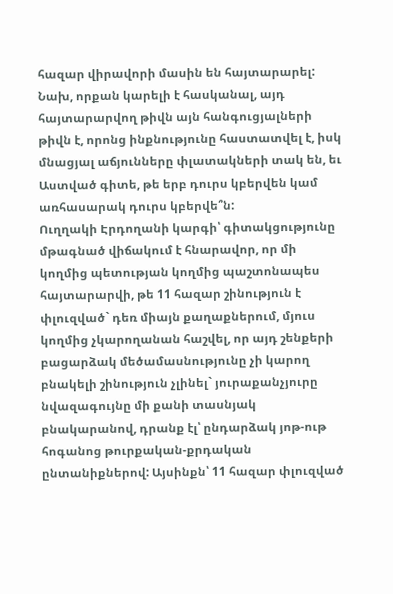հազար վիրավորի մասին են հայտարարել: Նախ, որքան կարելի է հասկանալ, այդ հայտարարվող թիվն այն հանգուցյալների թիվն է, որոնց ինքնությունը հաստատվել է, իսկ մնացյալ աճյունները փլատակների տակ են, եւ Աստված գիտե, թե երբ դուրս կբերվեն կամ առհասարակ դուրս կբերվե՞ն:
Ուղղակի Էրդողանի կարգի՝ գիտակցությունը մթագնած վիճակում է հնարավոր, որ մի կողմից պետության կողմից պաշտոնապես հայտարարվի, թե 11 հազար շինություն է փլուզված` դեռ միայն քաղաքներում, մյուս կողմից չկարողանան հաշվել, որ այդ շենքերի բացարձակ մեծամասնությունը չի կարող բնակելի շինություն չլինել` յուրաքանչյուրը նվազագույնը մի քանի տասնյակ բնակարանով, դրանք էլ՝ ընդարձակ յոթ-ութ հոգանոց թուրքական-քրդական ընտանիքներով: Այսինքն՝ 11 հազար փլուզված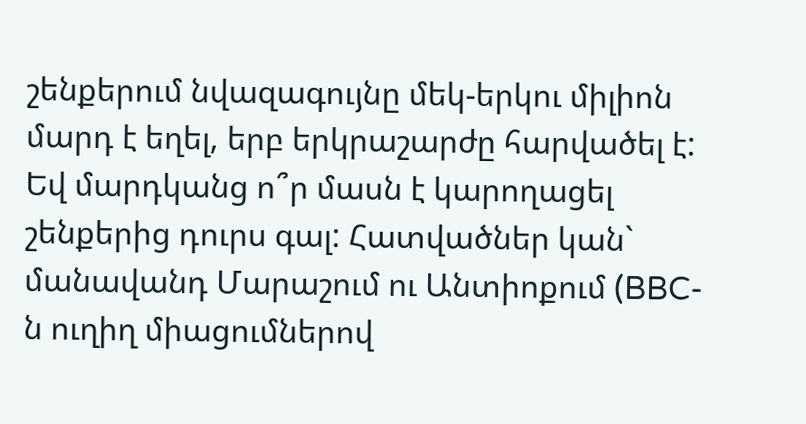շենքերում նվազագույնը մեկ-երկու միլիոն մարդ է եղել, երբ երկրաշարժը հարվածել է: Եվ մարդկանց ո՞ր մասն է կարողացել շենքերից դուրս գալ: Հատվածներ կան` մանավանդ Մարաշում ու Անտիոքում (BBC-ն ուղիղ միացումներով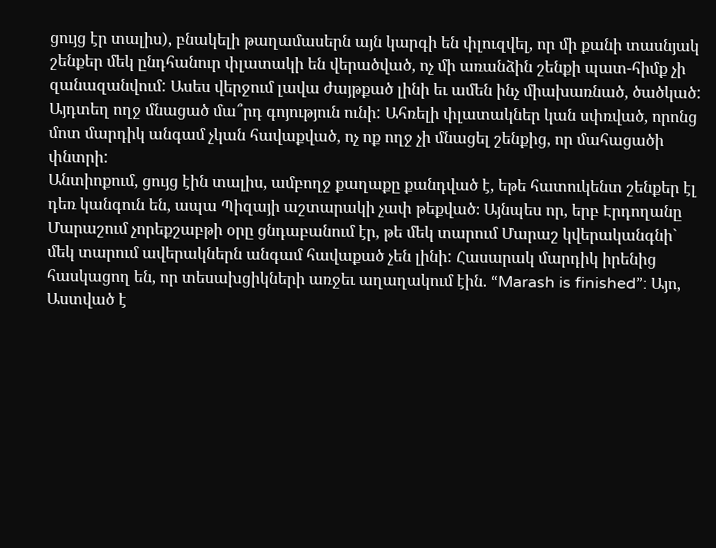ցույց էր տալիս), բնակելի թաղամասերն այն կարգի են փլուզվել, որ մի քանի տասնյակ շենքեր մեկ ընդհանուր փլատակի են վերածված, ոչ մի առանձին շենքի պատ-հիմք չի զանազանվում: Ասես վերջում լավա ժայթքած լինի եւ ամեն ինչ միախառնած, ծածկած: Այդտեղ ողջ մնացած մա՞րդ գոյություն ունի: Ահռելի փլատակներ կան սփռված, որոնց մոտ մարդիկ անգամ չկան հավաքված, ոչ ոք ողջ չի մնացել շենքից, որ մահացածի փնտրի:
Անտիոքում, ցույց էին տալիս, ամբողջ քաղաքը քանդված է, եթե հատուկենտ շենքեր էլ դեռ կանգուն են, ապա Պիզայի աշտարակի չափ թեքված։ Այնպես որ, երբ Էրդողանը Մարաշում չորեքշաբթի օրը ցնդաբանում էր, թե մեկ տարում Մարաշ կվերականգնի` մեկ տարում ավերակներն անգամ հավաքած չեն լինի: Հասարակ մարդիկ իրենից հասկացող են, որ տեսախցիկների առջեւ աղաղակում էին. “Marash is finished”: Այո, Աստված է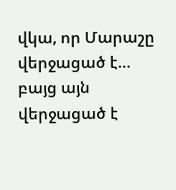վկա, որ Մարաշը վերջացած է… բայց այն վերջացած է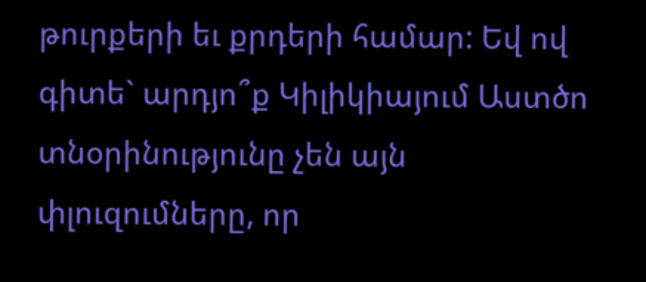թուրքերի եւ քրդերի համար: Եվ ով գիտե` արդյո՞ք Կիլիկիայում Աստծո տնօրինությունը չեն այն փլուզումները, որ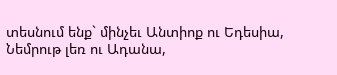տեսնում ենք` մինչեւ Անտիոք ու Եդեսիա, Նեմրութ լեռ ու Ադանա,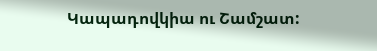Կապադովկիա ու Շամշատ: